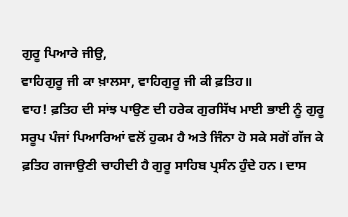ਗੁਰੂ ਪਿਆਰੇ ਜੀਉ,
ਵਾਹਿਗੁਰੂ ਜੀ ਕਾ ਖ਼ਾਲਸਾ, ਵਾਹਿਗੁਰੂ ਜੀ ਕੀ ਫ਼ਤਿਹ॥
ਵਾਹ! ਫ਼ਤਿਹ ਦੀ ਸਾਂਝ ਪਾਉਣ ਦੀ ਹਰੇਕ ਗੁਰਸਿੱਖ ਮਾਈ ਭਾਈ ਨੂੰ ਗੁਰੂ ਸਰੂਪ ਪੰਜਾਂ ਪਿਆਰਿਆਂ ਵਲੋਂ ਹੁਕਮ ਹੈ ਅਤੇ ਜਿੰਨਾ ਹੋ ਸਕੇ ਸਗੋਂ ਗੱਜ ਕੇ ਫ਼ਤਿਹ ਗਜਾਉਣੀ ਚਾਹੀਦੀ ਹੈ ਗੁਰੂ ਸਾਹਿਬ ਪ੍ਰਸੰਨ ਹੁੰਦੇ ਹਨ। ਦਾਸ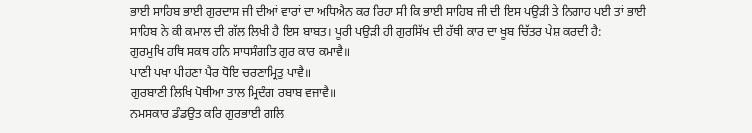ਭਾਈ ਸਾਹਿਬ ਭਾਈ ਗੁਰਦਾਸ ਜੀ ਦੀਆਂ ਵਾਰਾਂ ਦਾ ਅਧਿਐਨ ਕਰ ਰਿਹਾ ਸੀ ਕਿ ਭਾਈ ਸਾਹਿਬ ਜੀ ਦੀ ਇਸ ਪਉੜੀ ਤੇ ਨਿਗਾਹ ਪਈ ਤਾਂ ਭਾਈ ਸਾਹਿਬ ਨੇ ਕੀ ਕਮਾਲ ਦੀ ਗੱਲ ਲਿਖੀ ਹੈ ਇਸ ਬਾਬਤ। ਪੂਰੀ ਪਉੜੀ ਹੀ ਗੁਰਸਿੱਖ ਦੀ ਹੱਥੀ ਕਾਰ ਦਾ ਖੂਬ ਚਿੱਤਰ ਪੇਸ਼ ਕਰਦੀ ਹੈ:
ਗੁਰਮੁਖਿ ਹਥਿ ਸਕਥ ਹਨਿ ਸਾਧਸੰਗਤਿ ਗੁਰ ਕਾਰ ਕਮਾਵੈ॥
ਪਾਣੀ ਪਖਾ ਪੀਹਣਾ ਪੈਰ ਧੋਇ ਚਰਣਾਮ੍ਰਿਤੁ ਪਾਵੈ॥
ਗੁਰਬਾਣੀ ਲਿਖਿ ਪੋਥੀਆ ਤਾਲ ਮ੍ਰਿਦੰਗ ਰਬਾਬ ਵਜਾਵੈ॥
ਨਮਸਕਾਰ ਡੰਡਉਤ ਕਰਿ ਗੁਰਭਾਈ ਗਲਿ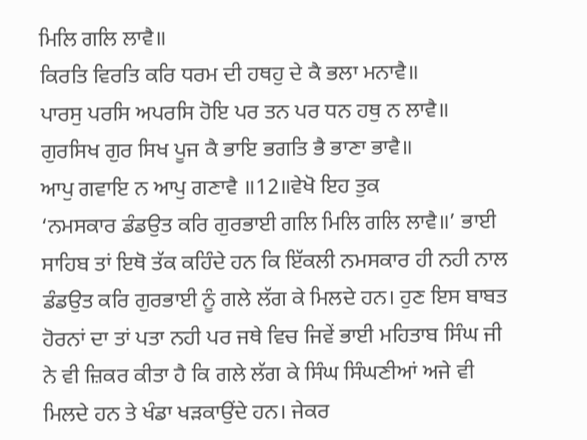ਮਿਲਿ ਗਲਿ ਲਾਵੈ॥
ਕਿਰਤਿ ਵਿਰਤਿ ਕਰਿ ਧਰਮ ਦੀ ਹਥਹੁ ਦੇ ਕੈ ਭਲਾ ਮਨਾਵੈ॥
ਪਾਰਸੁ ਪਰਸਿ ਅਪਰਸਿ ਹੋਇ ਪਰ ਤਨ ਪਰ ਧਨ ਹਥੁ ਨ ਲਾਵੈ॥
ਗੁਰਸਿਖ ਗੁਰ ਸਿਖ ਪੂਜ ਕੈ ਭਾਇ ਭਗਤਿ ਭੈ ਭਾਣਾ ਭਾਵੈ॥
ਆਪੁ ਗਵਾਇ ਨ ਆਪੁ ਗਣਾਵੈ ॥12॥ਵੇਖੋ ਇਹ ਤੁਕ
‘ਨਮਸਕਾਰ ਡੰਡਉਤ ਕਰਿ ਗੁਰਭਾਈ ਗਲਿ ਮਿਲਿ ਗਲਿ ਲਾਵੈ॥’ ਭਾਈ ਸਾਹਿਬ ਤਾਂ ਇਥੋ ਤੱਕ ਕਹਿੰਦੇ ਹਨ ਕਿ ਇੱਕਲੀ ਨਮਸਕਾਰ ਹੀ ਨਹੀ ਨਾਲ ਡੰਡਉਤ ਕਰਿ ਗੁਰਭਾਈ ਨੂੰ ਗਲੇ ਲੱਗ ਕੇ ਮਿਲਦੇ ਹਨ। ਹੁਣ ਇਸ ਬਾਬਤ ਹੋਰਨਾਂ ਦਾ ਤਾਂ ਪਤਾ ਨਹੀ ਪਰ ਜਥੇ ਵਿਚ ਜਿਵੇਂ ਭਾਈ ਮਹਿਤਾਬ ਸਿੰਘ ਜੀ ਨੇ ਵੀ ਜ਼ਿਕਰ ਕੀਤਾ ਹੈ ਕਿ ਗਲੇ ਲੱਗ ਕੇ ਸਿੰਘ ਸਿੰਘਣੀਆਂ ਅਜੇ ਵੀ ਮਿਲਦੇ ਹਨ ਤੇ ਖੰਡਾ ਖੜਕਾਉਂਦੇ ਹਨ। ਜੇਕਰ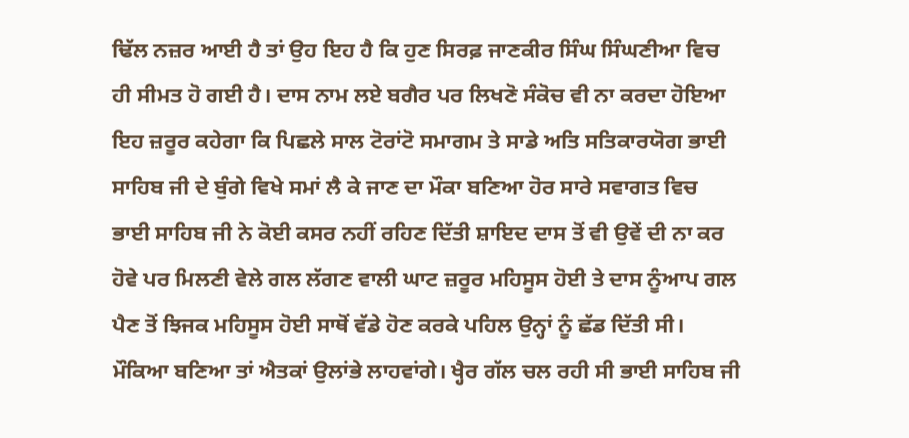ਢਿੱਲ ਨਜ਼ਰ ਆਈ ਹੈ ਤਾਂ ਉਹ ਇਹ ਹੈ ਕਿ ਹੁਣ ਸਿਰਫ਼ ਜਾਣਕੀਰ ਸਿੰਘ ਸਿੰਘਣੀਆ ਵਿਚ ਹੀ ਸੀਮਤ ਹੋ ਗਈ ਹੈ। ਦਾਸ ਨਾਮ ਲਏ ਬਗੈਰ ਪਰ ਲਿਖਣੋ ਸੰਕੋਚ ਵੀ ਨਾ ਕਰਦਾ ਹੋਇਆ ਇਹ ਜ਼ਰੂਰ ਕਹੇਗਾ ਕਿ ਪਿਛਲੇ ਸਾਲ ਟੋਰਾਂਟੋ ਸਮਾਗਮ ਤੇ ਸਾਡੇ ਅਤਿ ਸਤਿਕਾਰਯੋਗ ਭਾਈ ਸਾਹਿਬ ਜੀ ਦੇ ਬੁੰਗੇ ਵਿਖੇ ਸਮਾਂ ਲੈ ਕੇ ਜਾਣ ਦਾ ਮੌਕਾ ਬਣਿਆ ਹੋਰ ਸਾਰੇ ਸਵਾਗਤ ਵਿਚ ਭਾਈ ਸਾਹਿਬ ਜੀ ਨੇ ਕੋਈ ਕਸਰ ਨਹੀਂ ਰਹਿਣ ਦਿੱਤੀ ਸ਼ਾਇਦ ਦਾਸ ਤੋਂ ਵੀ ਉਵੇਂ ਦੀ ਨਾ ਕਰ ਹੋਵੇ ਪਰ ਮਿਲਣੀ ਵੇਲੇ ਗਲ ਲੱਗਣ ਵਾਲੀ ਘਾਟ ਜ਼ਰੂਰ ਮਹਿਸੂਸ ਹੋਈ ਤੇ ਦਾਸ ਨੂੰਆਪ ਗਲ ਪੈਣ ਤੋਂ ਝਿਜਕ ਮਹਿਸੂਸ ਹੋਈ ਸਾਥੋਂ ਵੱਡੇ ਹੋਣ ਕਰਕੇ ਪਹਿਲ ਉਨ੍ਹਾਂ ਨੂੰ ਛੱਡ ਦਿੱਤੀ ਸੀ। ਮੌਕਿਆ ਬਣਿਆ ਤਾਂ ਐਤਕਾਂ ਉਲਾਂਭੇ ਲਾਹਵਾਂਗੇ। ਖ੍ਹੈਰ ਗੱਲ ਚਲ ਰਹੀ ਸੀ ਭਾਈ ਸਾਹਿਬ ਜੀ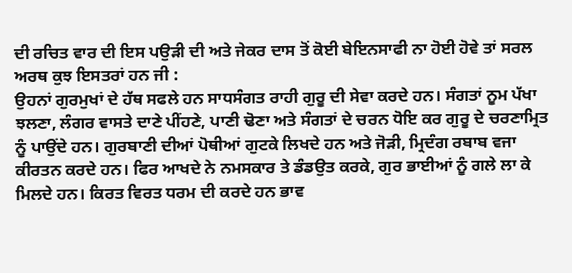ਦੀ ਰਚਿਤ ਵਾਰ ਦੀ ਇਸ ਪਉੜੀ ਦੀ ਅਤੇ ਜੇਕਰ ਦਾਸ ਤੋਂ ਕੋਈ ਬੇਇਨਸਾਫੀ ਨਾ ਹੋਈ ਹੋਵੇ ਤਾਂ ਸਰਲ ਅਰਥ ਕੁਝ ਇਸਤਰਾਂ ਹਨ ਜੀ :
ਉਹਨਾਂ ਗੁਰਮੁਖਾਂ ਦੇ ਹੱਥ ਸਫਲੇ ਹਨ ਸਾਧਸੰਗਤ ਰਾਹੀ ਗੁਰੂ ਦੀ ਸੇਵਾ ਕਰਦੇ ਹਨ। ਸੰਗਤਾਂ ਨੂਮ ਪੱਖਾ ਝਲਣਾ, ਲੰਗਰ ਵਾਸਤੇ ਦਾਣੇ ਪੀਂਹਣੇ, ਪਾਣੀ ਢੋਣਾ ਅਤੇ ਸੰਗਤਾਂ ਦੇ ਚਰਨ ਧੋਇ ਕਰ ਗੁਰੂ ਦੇ ਚਰਣਾਮ੍ਰਿਤ ਨੂੰ ਪਾਉਂਦੇ ਹਨ। ਗੁਰਬਾਣੀ ਦੀਆਂ ਪੋਥੀਆਂ ਗੁਟਕੇ ਲਿਖਦੇ ਹਨ ਅਤੇ ਜੋੜੀ, ਮ੍ਰਿਦੰਗ ਰਬਾਬ ਵਜਾ ਕੀਰਤਨ ਕਰਦੇ ਹਨ। ਫਿਰ ਆਖਦੇ ਨੇ ਨਮਸਕਾਰ ਤੇ ਡੰਡਉਤ ਕਰਕੇ, ਗੁਰ ਭਾਈਆਂ ਨੂੰ ਗਲੇ ਲਾ ਕੇ ਮਿਲਦੇ ਹਨ। ਕਿਰਤ ਵਿਰਤ ਧਰਮ ਦੀ ਕਰਦੇ ਹਨ ਭਾਵ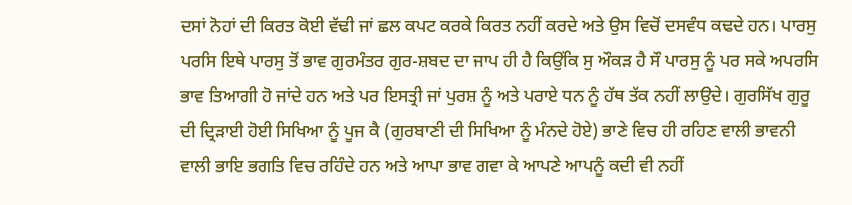ਦਸਾਂ ਨੋਹਾਂ ਦੀ ਕਿਰਤ ਕੋਈ ਵੱਢੀ ਜਾਂ ਛਲ ਕਪਟ ਕਰਕੇ ਕਿਰਤ ਨਹੀਂ ਕਰਦੇ ਅਤੇ ਉਸ ਵਿਚੋਂ ਦਸਵੰਧ ਕਢਦੇ ਹਨ। ਪਾਰਸੁ ਪਰਸਿ ਇਥੇ ਪਾਰਸੁ ਤੋਂ ਭਾਵ ਗੁਰਮੰਤਰ ਗੁਰ-ਸ਼ਬਦ ਦਾ ਜਾਪ ਹੀ ਹੈ ਕਿਉਂਕਿ ਸੁ ਔਕੜ ਹੈ ਸੌ ਪਾਰਸੁ ਨੂੰ ਪਰ ਸਕੇ ਅਪਰਸਿ ਭਾਵ ਤਿਆਗੀ ਹੋ ਜਾਂਦੇ ਹਨ ਅਤੇ ਪਰ ਇਸਤ੍ਰੀ ਜਾਂ ਪੁਰਸ਼ ਨੂੰ ਅਤੇ ਪਰਾਏ ਧਨ ਨੂੰ ਹੱਥ ਤੱਕ ਨਹੀਂ ਲਾਉਦੇ। ਗੁਰਸਿੱਖ ਗੁਰੂ ਦੀ ਦ੍ਰਿੜਾਈ ਹੋਈ ਸਿਖਿਆ ਨੂੰ ਪੂਜ ਕੈ (ਗੁਰਬਾਣੀ ਦੀ ਸਿਖਿਆ ਨੂੰ ਮੰਨਦੇ ਹੋਏ) ਭਾਣੇ ਵਿਚ ਹੀ ਰਹਿਣ ਵਾਲੀ ਭਾਵਨੀ ਵਾਲੀ ਭਾਇ ਭਗਤਿ ਵਿਚ ਰਹਿੰਦੇ ਹਨ ਅਤੇ ਆਪਾ ਭਾਵ ਗਵਾ ਕੇ ਆਪਣੇ ਆਪਨੂੰ ਕਦੀ ਵੀ ਨਹੀਂ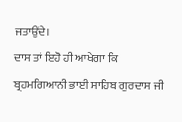ਜਤਾਉਂਦੇ।
ਦਾਸ ਤਾਂ ਇਹੋ ਹੀ ਆਖੇਗਾ ਕਿ ਬ੍ਰਹਮਗਿਆਨੀ ਭਾਈ ਸਾਹਿਬ ਗੁਰਦਾਸ ਜੀ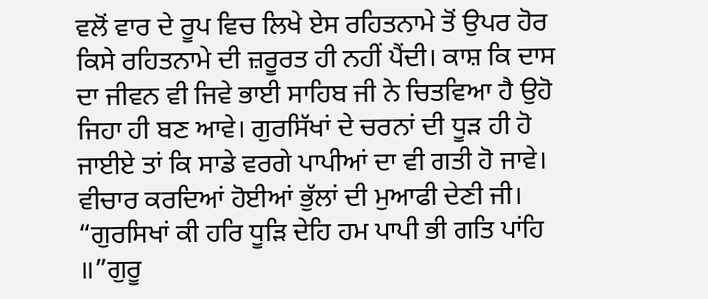ਵਲੋਂ ਵਾਰ ਦੇ ਰੂਪ ਵਿਚ ਲਿਖੇ ਏਸ ਰਹਿਤਨਾਮੇ ਤੋਂ ਉਪਰ ਹੋਰ ਕਿਸੇ ਰਹਿਤਨਾਮੇ ਦੀ ਜ਼ਰੂਰਤ ਹੀ ਨਹੀਂ ਪੈਂਦੀ। ਕਾਸ਼ ਕਿ ਦਾਸ ਦਾ ਜੀਵਨ ਵੀ ਜਿਵੇ ਭਾਈ ਸਾਹਿਬ ਜੀ ਨੇ ਚਿਤਵਿਆ ਹੈ ਉਹੋ ਜਿਹਾ ਹੀ ਬਣ ਆਵੇ। ਗੁਰਸਿੱਖਾਂ ਦੇ ਚਰਨਾਂ ਦੀ ਧੂੜ ਹੀ ਹੋ ਜਾਈਏ ਤਾਂ ਕਿ ਸਾਡੇ ਵਰਗੇ ਪਾਪੀਆਂ ਦਾ ਵੀ ਗਤੀ ਹੋ ਜਾਵੇ। ਵੀਚਾਰ ਕਰਦਿਆਂ ਹੋਈਆਂ ਭੁੱਲਾਂ ਦੀ ਮੁਆਫੀ ਦੇਣੀ ਜੀ।
“ਗੁਰਸਿਖਾਂ ਕੀ ਹਰਿ ਧੂੜਿ ਦੇਹਿ ਹਮ ਪਾਪੀ ਭੀ ਗਤਿ ਪਾਂਹਿ ॥”ਗੁਰੂ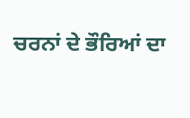ਚਰਨਾਂ ਦੇ ਭੌਰਿਆਂ ਦਾ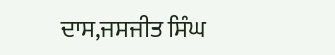ਦਾਸ,ਜਸਜੀਤ ਸਿੰਘ